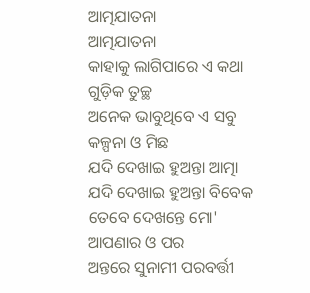ଆତ୍ମଯାତନା
ଆତ୍ମଯାତନା
କାହାକୁ ଲାଗିପାରେ ଏ କଥା ଗୁଡ଼ିକ ତୁଚ୍ଛ
ଅନେକ ଭାବୁଥିବେ ଏ ସବୁ କଳ୍ପନା ଓ ମିଛ
ଯଦି ଦେଖାଇ ହୁଅନ୍ତା ଆତ୍ମା
ଯଦି ଦେଖାଇ ହୁଅନ୍ତା ବିବେକ
ତେବେ ଦେଖନ୍ତେ ମୋ' ଆପଣାର ଓ ପର
ଅନ୍ତରେ ସୁନାମୀ ପରବର୍ତ୍ତୀ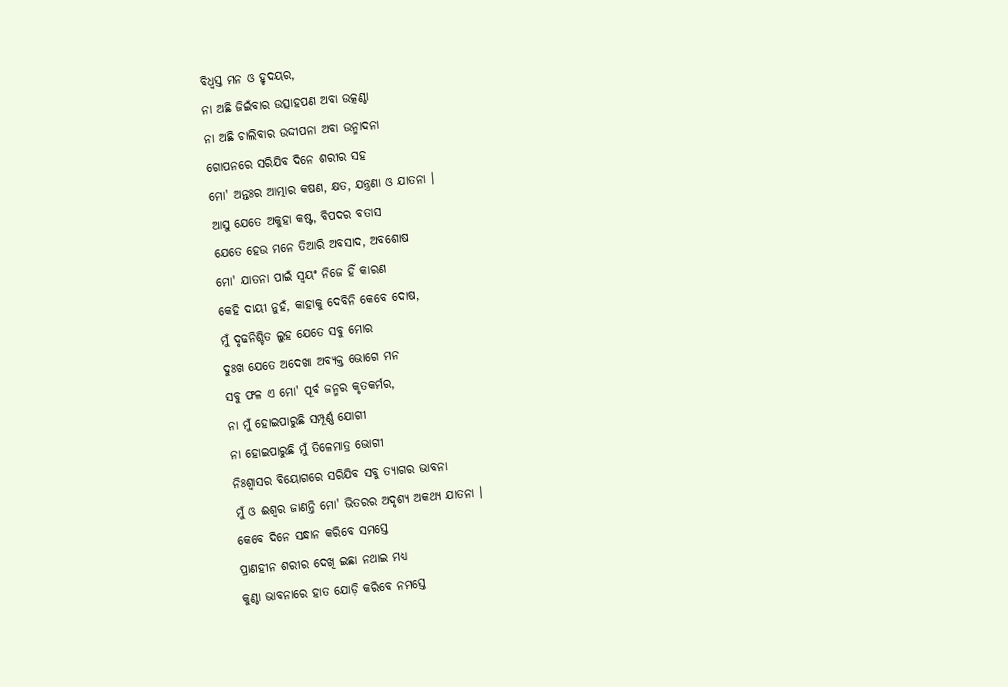ବିଧ୍ୱସ୍ତ ମନ ଓ ହୃଦୟର,
ନା ଅଛି ଜିଇଁବାର ଉତ୍ସାହପଣ ଅବା ଉତ୍କଣ୍ଠା
ନା ଅଛି ଚାଲିବାର ଉଦ୍ଦୀପନା ଅବା ଉନ୍ମାଦନା
ଗୋପନରେ ସରିଯିବ ଦିନେ ଶରୀର ସହ
ମୋ' ଅନ୍ତଃର ଆତ୍ମାର କଷଣ, କ୍ଷତ, ଯନ୍ତ୍ରଣା ଓ ଯାତନା ।
ଆସୁ ଯେତେ ଅକୁହା କଷ୍ଟ, ବିପଦର ବତାସ
ଯେତେ ହେଉ ମନେ ତିଆରି ଅବସାଦ, ଅବଶୋଷ
ମୋ' ଯାତନା ପାଇଁ ସ୍ୱୟଂ ନିଜେ ହିଁ କାରଣ
କେହି ଦାୟୀ ନୁହଁ, କାହାକୁ ଦେବିନି କେବେ ଦୋଷ,
ମୁଁ ଦୃଢନିଶ୍ଚିତ ଲୁହ ଯେତେ ସବୁ ମୋର
ଦୁଃଖ ଯେତେ ଅଦେଖା ଅବ୍ୟକ୍ତ ଭୋଗେ ମନ
ସବୁ ଫଳ ଏ ମୋ' ପୂର୍ବ ଜନ୍ମର କୃତକର୍ମର,
ନା ମୁଁ ହୋଇପାରୁଛି ସମ୍ପୂର୍ଣ୍ଣ ଯୋଗୀ
ନା ହୋଇପାରୁଛି ମୁଁ ତିଳେମାତ୍ର ଭୋଗୀ
ନିଃଶ୍ୱାସର ବିୟୋଗରେ ସରିଯିବ ସବୁ ତ୍ୟାଗର ଭାବନା
ମୁଁ ଓ ଈଶ୍ୱର ଜାଣନ୍ତି ମୋ' ଭିତରର ଅଦୃଶ୍ୟ ଅକଥ୍ୟ ଯାତନା ।
କେବେ ଦିନେ ସନ୍ଧାନ କରିବେ ସମସ୍ତେ
ପ୍ରାଣହୀନ ଶରୀର ଦେଖି ଇଛା ନଥାଇ ମଧ୍ୟ
କୁଣ୍ଠା ଭାବନାରେ ହାତ ଯୋଡ଼ି କରିବେ ନମସ୍ତେ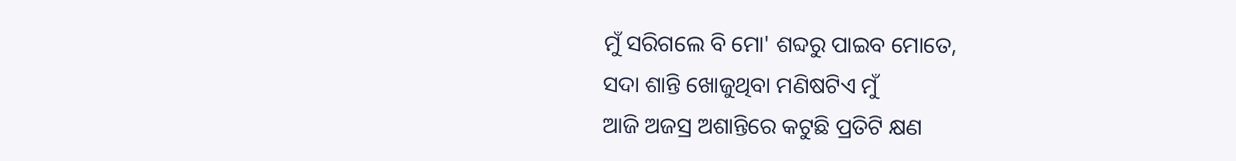ମୁଁ ସରିଗଲେ ବି ମୋ' ଶବ୍ଦରୁ ପାଇବ ମୋତେ,
ସଦା ଶାନ୍ତି ଖୋଜୁଥିବା ମଣିଷଟିଏ ମୁଁ
ଆଜି ଅଜସ୍ର ଅଶାନ୍ତିରେ କଟୁଛି ପ୍ରତିଟି କ୍ଷଣ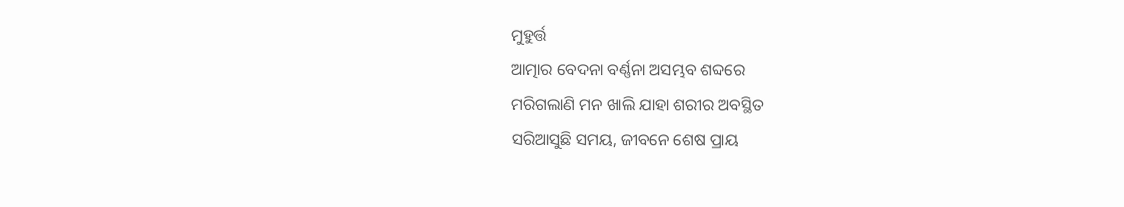ମୁହୁର୍ତ୍ତ
ଆତ୍ମାର ବେଦନା ବର୍ଣ୍ଣନା ଅସମ୍ଭବ ଶବ୍ଦରେ
ମରିଗଲାଣି ମନ ଖାଲି ଯାହା ଶରୀର ଅବସ୍ଥିତ
ସରିଆସୁଛି ସମୟ, ଜୀବନେ ଶେଷ ପ୍ରାୟ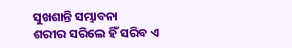ସୁଖଶାନ୍ତି ସମ୍ଭାବନା
ଶରୀର ସରିଲେ ହିଁ ସରିବ ଏ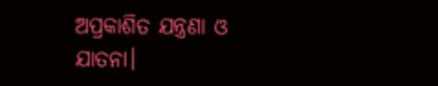ଅପ୍ରକାଶିତ ଯନ୍ତ୍ରଣା ଓ ଯାତନା।